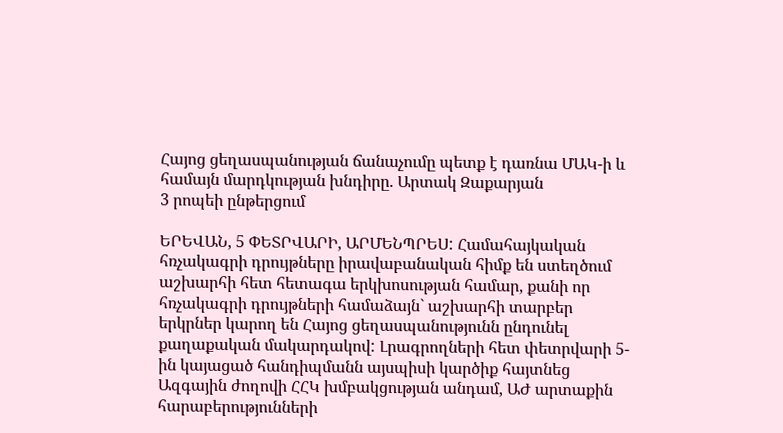Հայոց ցեղասպանության ճանաչումը պետք է դառնա ՄԱԿ-ի և համայն մարդկության խնդիրը. Արտակ Զաքարյան
3 րոպեի ընթերցում

ԵՐԵՎԱՆ, 5 ՓԵՏՐՎԱՐԻ, ԱՐՄԵՆՊՐԵՍ: Համահայկական հռչակագրի դրույթները իրավաբանական հիմք են ստեղծում աշխարհի հետ հետագա երկխոսության համար, քանի որ հռչակագրի դրույթների համաձայն` աշխարհի տարբեր երկրներ կարող են Հայոց ցեղասպանությունն ընդունել քաղաքական մակարդակով: Լրագրողների հետ փետրվարի 5-ին կայացած հանդիպմանն այսպիսի կարծիք հայտնեց Ազգային ժողովի ՀՀԿ խմբակցության անդամ, ԱԺ արտաքին հարաբերությունների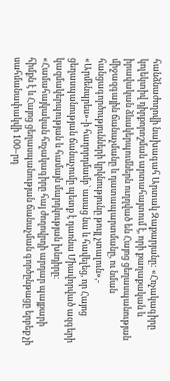հանձնաժողովի նախագահ Արտակ Զաքարյանը: «Հռչակագիրը կոլեկտիվ դիրքորոշման արտահայտում է, որի քաղաքական և իրավական ձևակերպումներն ուղղված են Հայոց ցեղասպանության միջազգային ճանաչմանը և դատապարտմանը, ու նման հանցագործությունների կրկնությունը թույլ չտալուն»,- «Արմենպրես»-ի հաղորդմամբ` ասաց նա և հավելեց, որ Հայոց ցեղասպանության ճանաչումը պետք է դառնա Միավորված ազգերի կազմակերպության և համայն մարդկության խնդիրը։
«Համահայկական հռչակագիրը հայ ժողովրդի արդար պայքարի հիմքն է և Հայոց ցեղասպանության ճանաչման գործընթացը երբեք չի սահմանափակվի 100–րդ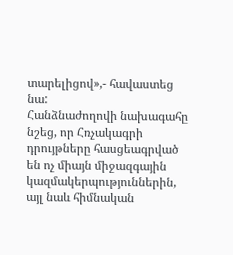տարելիցով»,- հավաստեց նա:
Հանձնաժողովի նախագահը նշեց, որ Հռչակագրի դրույթները հասցեագրված են ոչ միայն միջազգային կազմակերպություններին, այլ նաև հիմնական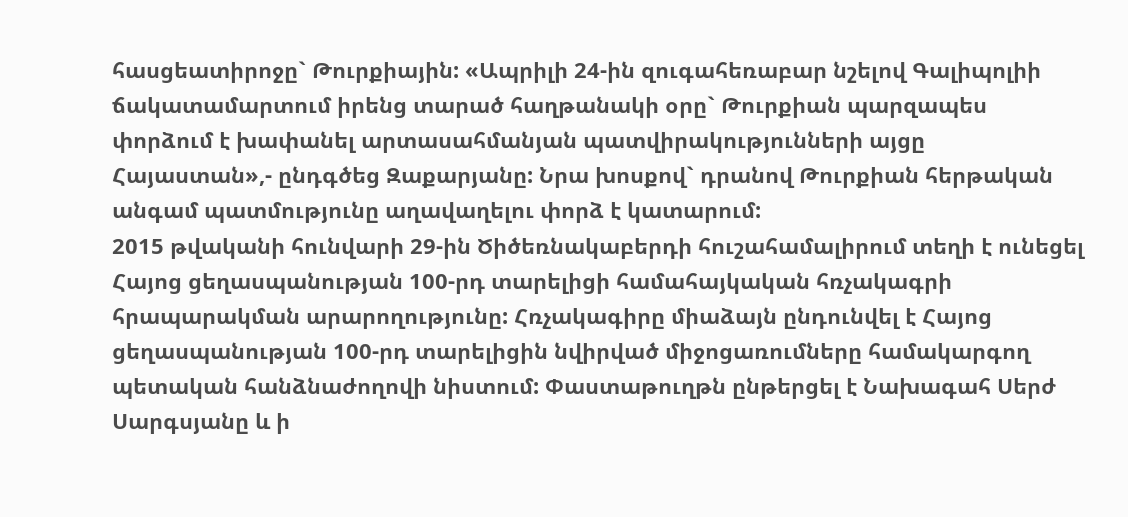հասցեատիրոջը` Թուրքիային: «Ապրիլի 24-ին զուգահեռաբար նշելով Գալիպոլիի ճակատամարտում իրենց տարած հաղթանակի օրը` Թուրքիան պարզապես փորձում է խափանել արտասահմանյան պատվիրակությունների այցը Հայաստան»,- ընդգծեց Զաքարյանը: Նրա խոսքով` դրանով Թուրքիան հերթական անգամ պատմությունը աղավաղելու փորձ է կատարում:
2015 թվականի հունվարի 29-ին Ծիծեռնակաբերդի հուշահամալիրում տեղի է ունեցել Հայոց ցեղասպանության 100-րդ տարելիցի համահայկական հռչակագրի հրապարակման արարողությունը: Հռչակագիրը միաձայն ընդունվել է Հայոց ցեղասպանության 100-րդ տարելիցին նվիրված միջոցառումները համակարգող պետական հանձնաժողովի նիստում: Փաստաթուղթն ընթերցել է Նախագահ Սերժ Սարգսյանը և ի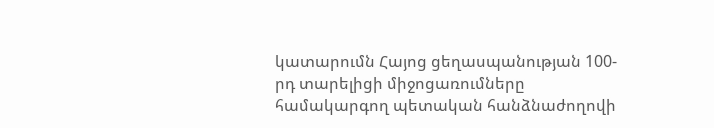կատարումն Հայոց ցեղասպանության 100-րդ տարելիցի միջոցառումները համակարգող պետական հանձնաժողովի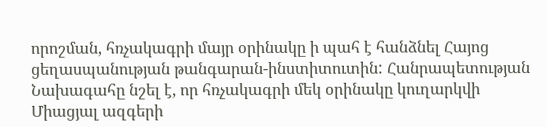որոշման, հռչակագրի մայր օրինակը ի պահ է հանձնել Հայոց ցեղասպանության թանգարան-ինստիտուտին: Հանրապետության Նախագահը նշել է, որ հռչակագրի մեկ օրինակը կուղարկվի Միացյալ ազգերի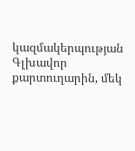կազմակերպության Գլխավոր քարտուղարին, մեկ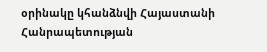օրինակը կհանձնվի Հայաստանի Հանրապետության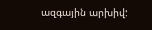ազգային արխիվ: